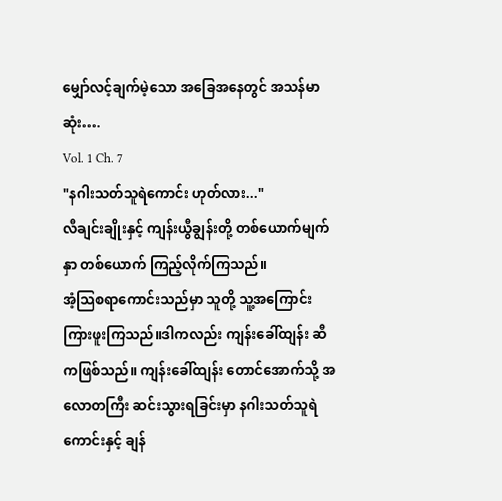မျှော်လင့်ချက်မဲ့သော အခြေအနေတွင် အသန်မာဆုံး….
Vol. 1 Ch. 7
"နဂါးသတ်သူရဲကောင်း ဟုတ်လား..."
လီချင်းချိုးနှင့် ကျန်းယွီချွန်းတို့ တစ်ယောက်မျက်နှာ တစ်ယောက် ကြည့်လိုက်ကြသည်။
အံ့သြစရာကောင်းသည်မှာ သူတို့ သူ့အကြောင်း ကြားဖူးကြသည်။ဒါကလည်း ကျန်းခေါ်ထျန်း ဆီကဖြစ်သည်။ ကျန်းခေါ်ထျန်း တောင်အောက်သို့ အလောတကြီး ဆင်းသွားရခြင်းမှာ နဂါးသတ်သူရဲကောင်းနှင့် ချန်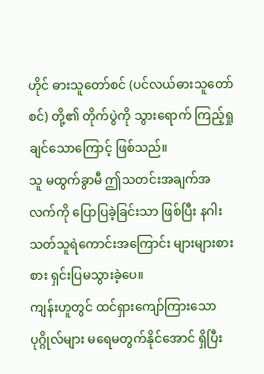ဟိုင် ဓားသူတော်စင် (ပင်လယ်ဓားသူတော်စင်) တို့၏ တိုက်ပွဲကို သွားရောက် ကြည့်ရှုချင်သောကြောင့် ဖြစ်သည်။
သူ မထွက်ခွာမီ ဤသတင်းအချက်အလက်ကို ပြောပြခဲ့ခြင်းသာ ဖြစ်ပြီး နဂါးသတ်သူရဲကောင်းအကြောင်း များများစားစား ရှင်းပြမသွားခဲ့ပေ။
ကျန်းဟူတွင် ထင်ရှားကျော်ကြားသော ပုဂ္ဂိုလ်များ မရေမတွက်နိုင်အောင် ရှိပြီး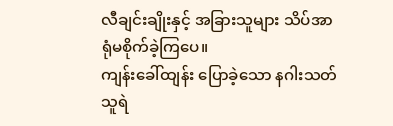လီချင်းချိုးနှင့် အခြားသူများ သိပ်အာရုံမစိုက်ခဲ့ကြပေ။
ကျန်းခေါ်ထျန်း ပြောခဲ့သော နဂါးသတ်သူရဲ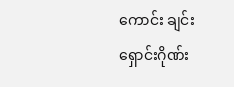ကောင်း ချင်းရှောင်းဂိုဏ်း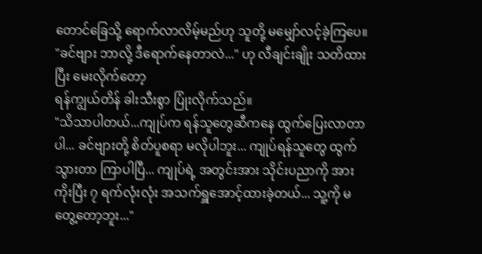တောင်ခြေသို့ ရောက်လာလိမ့်မည်ဟု သူတို့ မမျှော်လင့်ခဲ့ကြပေ။
"ခင်ဗျား ဘာလို့ ဒီရောက်နေတာလဲ..." ဟု လီချင်းချိုး သတိထားပြီး မေးလိုက်တော့
ရန်ကျွယ်တိန် ခါးသီးစွာ ပြုံးလိုက်သည်။
"သိသာပါတယ်...ကျုပ်က ရန်သူတွေဆီကနေ ထွက်ပြေးလာတာပါ... ခင်ဗျားတို့ စိတ်ပူစရာ မလိုပါဘူး... ကျုပ်ရန်သူတွေ ထွက်သွားတာ ကြာပါပြီ... ကျုပ်ရဲ့ အတွင်းအား သိုင်းပညာကို အားကိုးပြီး ၇ ရက်လုံးလုံး အသက်ရှူအောင့်ထားခဲ့တယ်... သူ့ကို မတွေ့တော့ဘူး..."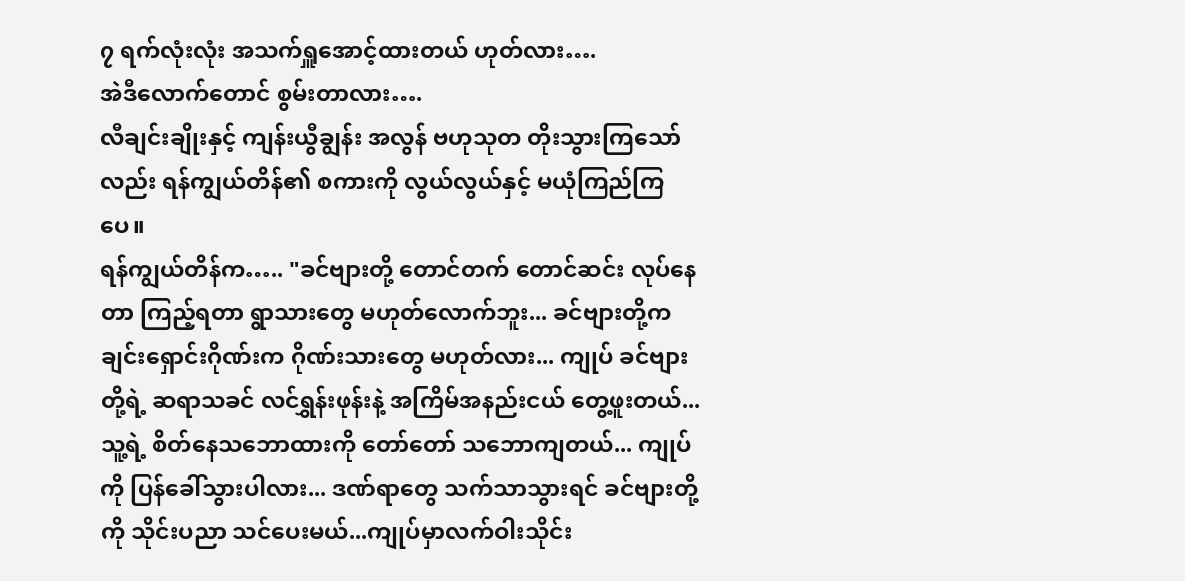၇ ရက်လုံးလုံး အသက်ရှူအောင့်ထားတယ် ဟုတ်လား….
အဲဒီလောက်တောင် စွမ်းတာလား….
လီချင်းချိုးနှင့် ကျန်းယွီချွန်း အလွန် ဗဟုသုတ တိုးသွားကြသော်လည်း ရန်ကျွယ်တိန်၏ စကားကို လွယ်လွယ်နှင့် မယုံကြည်ကြပေ။
ရန်ကျွယ်တိန်က….. "ခင်ဗျားတို့ တောင်တက် တောင်ဆင်း လုပ်နေတာ ကြည့်ရတာ ရွာသားတွေ မဟုတ်လောက်ဘူး... ခင်ဗျားတို့က ချင်းရှောင်းဂိုဏ်းက ဂိုဏ်းသားတွေ မဟုတ်လား... ကျုပ် ခင်ဗျားတို့ရဲ့ ဆရာသခင် လင်ရွှန်းဖုန်းနဲ့ အကြိမ်အနည်းငယ် တွေ့ဖူးတယ်... သူ့ရဲ့ စိတ်နေသဘောထားကို တော်တော် သဘောကျတယ်... ကျုပ်ကို ပြန်ခေါ်သွားပါလား... ဒဏ်ရာတွေ သက်သာသွားရင် ခင်ဗျားတို့ကို သိုင်းပညာ သင်ပေးမယ်...ကျုပ်မှာလက်ဝါးသိုင်း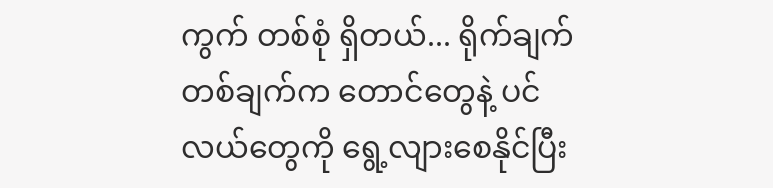ကွက် တစ်စုံ ရှိတယ်... ရိုက်ချက်တစ်ချက်က တောင်တွေနဲ့ ပင်လယ်တွေကို ရွေ့လျားစေနိုင်ပြီး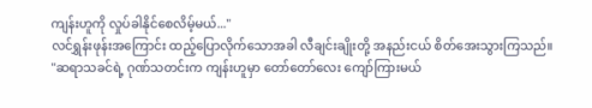ကျန်းဟူကို လှုပ်ခါနိုင်စေလိမ့်မယ်..."
လင်ရွှန်းဖုန်းအကြောင်း ထည့်ပြောလိုက်သောအခါ လီချင်းချိုးတို့ အနည်းငယ် စိတ်အေးသွားကြသည်။
"ဆရာသခင်ရဲ့ ဂုဏ်သတင်းက ကျန်းဟူမှာ တော်တော်လေး ကျော်ကြားမယ်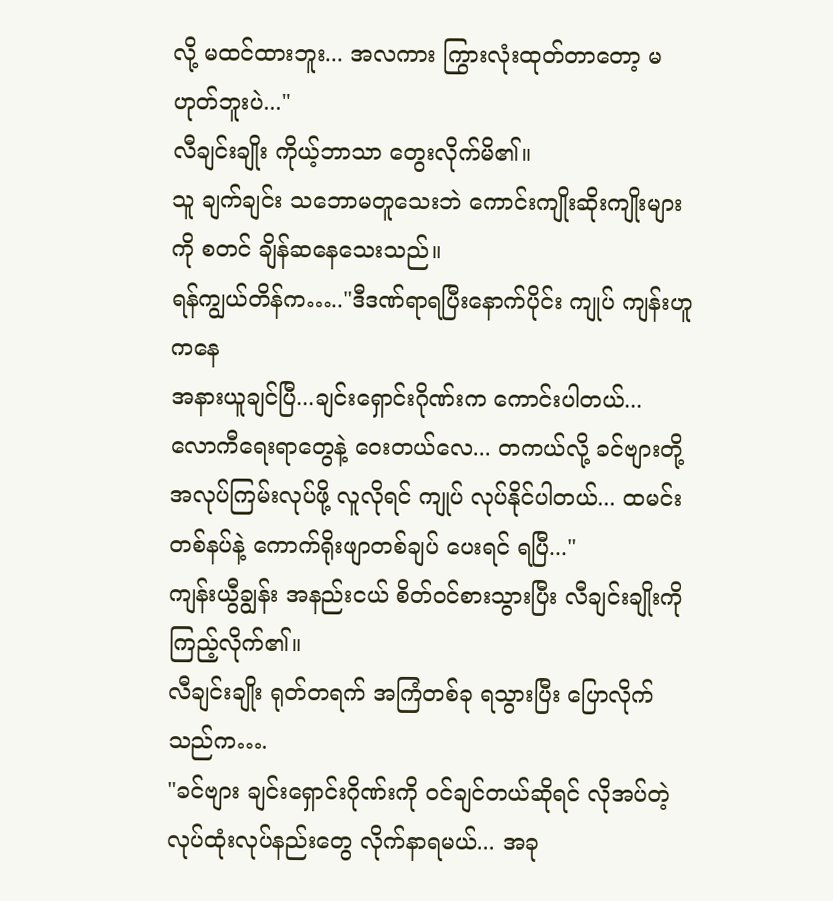လို့ မထင်ထားဘူး... အလကား ကြွားလုံးထုတ်တာတော့ မဟုတ်ဘူးပဲ..."
လီချင်းချိုး ကိုယ့်ဘာသာ တွေးလိုက်မိ၏။
သူ ချက်ချင်း သဘောမတူသေးဘဲ ကောင်းကျိုးဆိုးကျိုးများကို စတင် ချိန်ဆနေသေးသည်။
ရန်ကျွယ်တိန်က….."ဒီဒဏ်ရာရပြီးနောက်ပိုင်း ကျုပ် ကျန်းဟူကနေ
အနားယူချင်ပြီ...ချင်းရှောင်းဂိုဏ်းက ကောင်းပါတယ်... လောကီရေးရာတွေနဲ့ ဝေးတယ်လေ... တကယ်လို့ ခင်ဗျားတို့ အလုပ်ကြမ်းလုပ်ဖို့ လူလိုရင် ကျုပ် လုပ်နိုင်ပါတယ်... ထမင်းတစ်နပ်နဲ့ ကောက်ရိုးဖျာတစ်ချပ် ပေးရင် ရပြီ..."
ကျန်းယွီချွန်း အနည်းငယ် စိတ်ဝင်စားသွားပြီး လီချင်းချိုးကို ကြည့်လိုက်၏။
လီချင်းချိုး ရုတ်တရက် အကြံတစ်ခု ရသွားပြီး ပြောလိုက်သည်က….
"ခင်ဗျား ချင်းရှောင်းဂိုဏ်းကို ဝင်ချင်တယ်ဆိုရင် လိုအပ်တဲ့ လုပ်ထုံးလုပ်နည်းတွေ လိုက်နာရမယ်... အခု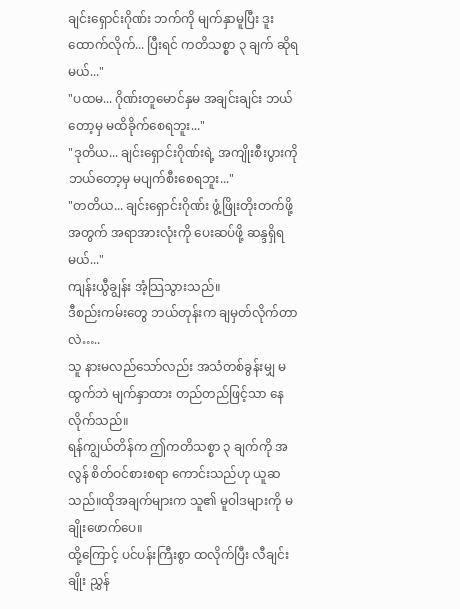ချင်းရှောင်းဂိုဏ်း ဘက်ကို မျက်နှာမူပြီး ဒူးထောက်လိုက်... ပြီးရင် ကတိသစ္စာ ၃ ချက် ဆိုရမယ်..."
"ပထမ... ဂိုဏ်းတူမောင်နှမ အချင်းချင်း ဘယ်တော့မှ မထိခိုက်စေရဘူး..."
"ဒုတိယ... ချင်းရှောင်းဂိုဏ်းရဲ့ အကျိုးစီးပွားကို ဘယ်တော့မှ မပျက်စီးစေရဘူး..."
"တတိယ... ချင်းရှောင်းဂိုဏ်း ဖွံ့ဖြိုးတိုးတက်ဖို့အတွက် အရာအားလုံးကို ပေးဆပ်ဖို့ ဆန္ဒရှိရမယ်..."
ကျန်းယွီချွန်း အံ့သြသွားသည်။
ဒီစည်းကမ်းတွေ ဘယ်တုန်းက ချမှတ်လိုက်တာလဲ…..
သူ နားမလည်သော်လည်း အသံတစ်ခွန်းမျှ မထွက်ဘဲ မျက်နှာထား တည်တည်ဖြင့်သာ နေလိုက်သည်။
ရန်ကျွယ်တိန်က ဤကတိသစ္စာ ၃ ချက်ကို အလွန် စိတ်ဝင်စားစရာ ကောင်းသည်ဟု ယူဆသည်။ထိုအချက်များက သူ၏ မူဝါဒများကို မချိုးဖောက်ပေ။
ထို့ကြောင့် ပင်ပန်းကြီးစွာ ထလိုက်ပြီး လီချင်းချိုး ညွှန်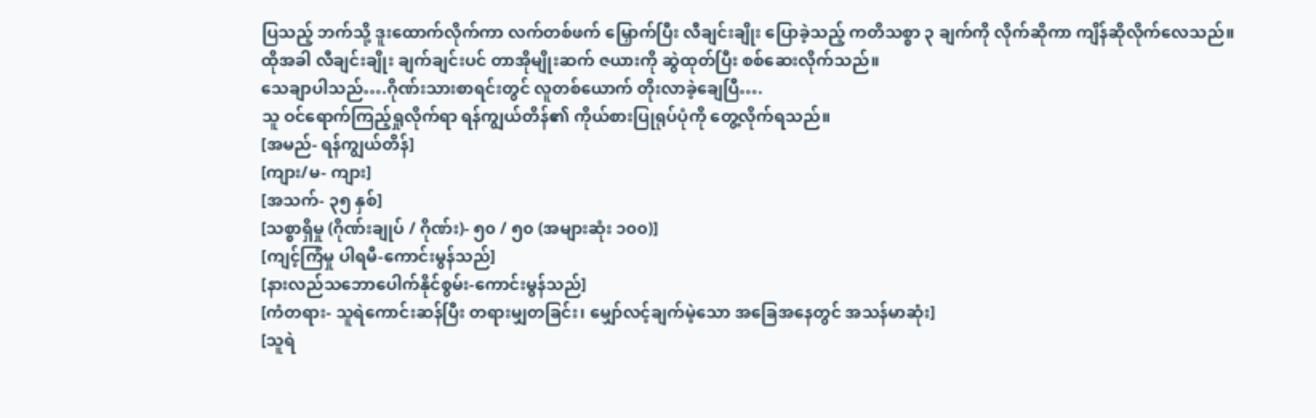ပြသည့် ဘက်သို့ ဒူးထောက်လိုက်ကာ လက်တစ်ဖက် မြှောက်ပြီး လီချင်းချိုး ပြောခဲ့သည့် ကတိသစ္စာ ၃ ချက်ကို လိုက်ဆိုကာ ကျိန်ဆိုလိုက်လေသည်။
ထိုအခါ လီချင်းချိုး ချက်ချင်းပင် တာအိုမျိုးဆက် ဇယားကို ဆွဲထုတ်ပြီး စစ်ဆေးလိုက်သည်။
သေချာပါသည်….ဂိုဏ်းသားစာရင်းတွင် လူတစ်ယောက် တိုးလာခဲ့ချေပြီ….
သူ ဝင်ရောက်ကြည့်ရှုလိုက်ရာ ရန်ကျွယ်တိန်၏ ကိုယ်စားပြုရုပ်ပုံကို တွေ့လိုက်ရသည်။
[အမည်- ရန်ကျွယ်တိန်]
[ကျား/မ- ကျား]
[အသက်- ၃၅ နှစ်]
[သစ္စာရှိမှု (ဂိုဏ်းချုပ် / ဂိုဏ်း)- ၅၀ / ၅၀ (အများဆုံး ၁၀၀)]
[ကျင့်ကြံမှု ပါရမီ-ကောင်းမွန်သည်]
[နားလည်သဘောပေါက်နိုင်စွမ်း-ကောင်းမွန်သည်]
[ကံတရား- သူရဲကောင်းဆန်ပြီး တရားမျှတခြင်း၊ မျှော်လင့်ချက်မဲ့သော အခြေအနေတွင် အသန်မာဆုံး]
[သူရဲ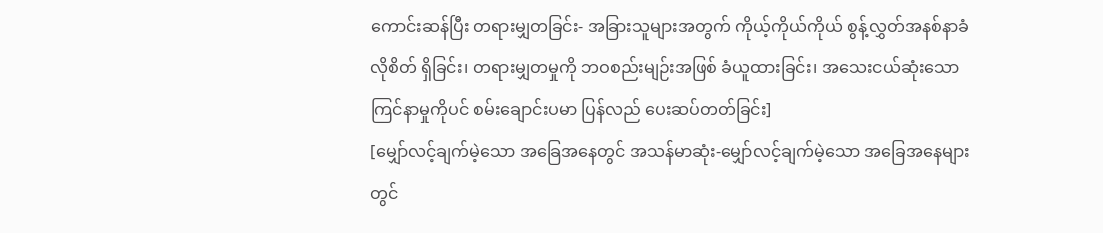ကောင်းဆန်ပြီး တရားမျှတခြင်း- အခြားသူများအတွက် ကိုယ့်ကိုယ်ကိုယ် စွန့်လွှတ်အနစ်နာခံလိုစိတ် ရှိခြင်း၊ တရားမျှတမှုကို ဘဝစည်းမျဉ်းအဖြစ် ခံယူထားခြင်း၊ အသေးငယ်ဆုံးသော ကြင်နာမှုကိုပင် စမ်းချောင်းပမာ ပြန်လည် ပေးဆပ်တတ်ခြင်း]
[မျှော်လင့်ချက်မဲ့သော အခြေအနေတွင် အသန်မာဆုံး-မျှော်လင့်ချက်မဲ့သော အခြေအနေများတွင်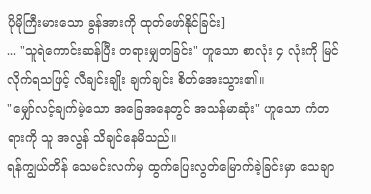ပိုမိုကြီးမားသော ခွန်အားကို ထုတ်ဖော်နိုင်ခြင်း]
... "သူရဲကောင်းဆန်ပြီး တရားမျှတခြင်း" ဟူသော စာလုံး ၄ လုံးကို မြင်လိုက်ရသဖြင့် လီချင်းချိုး ချက်ချင်း စိတ်အေးသွား၏။
"မျှော်လင့်ချက်မဲ့သော အခြေအနေတွင် အသန်မာဆုံး" ဟူသော ကံတရားကို သူ အလွန် သိချင်နေမိသည်။
ရန်ကျွယ်တိန် သေမင်းလက်မှ ထွက်ပြေးလွတ်မြောက်ခဲ့ခြင်းမှာ သေချာ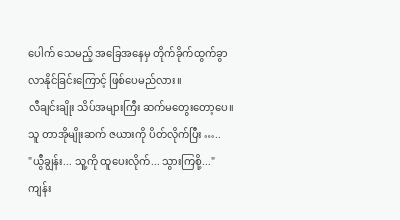ပေါက် သေမည့် အခြေအနေမှ တိုက်ခိုက်ထွက်ခွာလာနိုင်ခြင်းကြောင့် ဖြစ်ပေမည်လား။
လီချင်းချိုး သိပ်အများကြီး ဆက်မတွေးတော့ပေ။ သူ တာအိုမျိုးဆက် ဇယားကို ပိတ်လိုက်ပြီး …..
"ယွီချွန်း... သူ့ကို ထူပေးလိုက်... သွားကြစို့..."
ကျန်း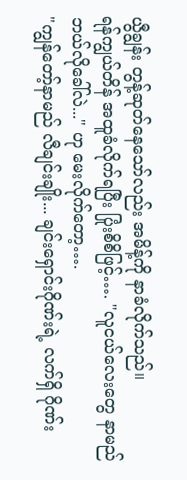ယွီချွန်း တွန့်ဆုတ်နေသော်လည်း အမိန့်ကို နာခံလိုက်သည်။
ရန်ကျွယ်တိန် အထူခံလိုက်ရပြီး ပြုံးစိစိဖြင့်…. "လူငယ်လေးတွေ နာမည် ဘယ်လိုခေါ်လဲ..." ဟု မေးလိုက်တော့….
"ကျွန်တော့်နာမည် လီချင်းချိုး... ချင်းရှောင်းဂိုဏ်းရဲ့ လက်ရှိ ဂိုဏ်း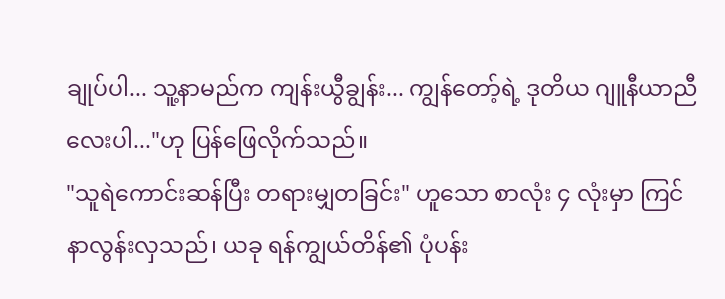ချုပ်ပါ... သူ့နာမည်က ကျန်းယွီချွန်း... ကျွန်တော့်ရဲ့ ဒုတိယ ဂျူနီယာညီလေးပါ..."ဟု ပြန်ဖြေလိုက်သည်။
"သူရဲကောင်းဆန်ပြီး တရားမျှတခြင်း" ဟူသော စာလုံး ၄ လုံးမှာ ကြင်နာလွန်းလှသည်၊ ယခု ရန်ကျွယ်တိန်၏ ပုံပန်း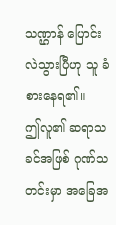သဏ္ဌာန် ပြောင်းလဲသွားပြီဟု သူ ခံစားနေရ၏။
ဤလူ၏ ဆရာသခင်အဖြစ် ဂုဏ်သတင်းမှာ အခြေအ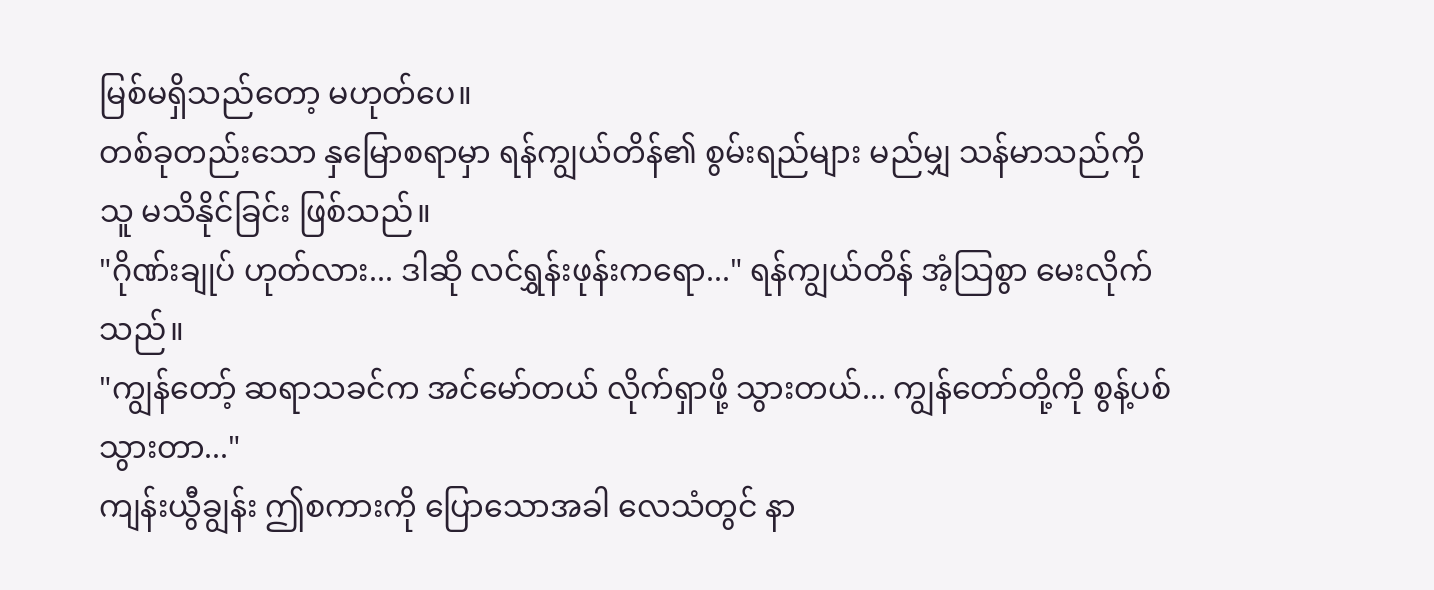မြစ်မရှိသည်တော့ မဟုတ်ပေ။
တစ်ခုတည်းသော နှမြောစရာမှာ ရန်ကျွယ်တိန်၏ စွမ်းရည်များ မည်မျှ သန်မာသည်ကို သူ မသိနိုင်ခြင်း ဖြစ်သည်။
"ဂိုဏ်းချုပ် ဟုတ်လား... ဒါဆို လင်ရွှန်းဖုန်းကရော..." ရန်ကျွယ်တိန် အံ့သြစွာ မေးလိုက်သည်။
"ကျွန်တော့် ဆရာသခင်က အင်မော်တယ် လိုက်ရှာဖို့ သွားတယ်... ကျွန်တော်တို့ကို စွန့်ပစ်သွားတာ..."
ကျန်းယွီချွန်း ဤစကားကို ပြောသောအခါ လေသံတွင် နာ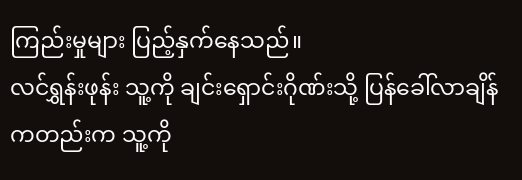ကြည်းမှုများ ပြည့်နှက်နေသည်။
လင်ရွှန်းဖုန်း သူ့ကို ချင်းရှောင်းဂိုဏ်းသို့ ပြန်ခေါ်လာချိန်ကတည်းက သူ့ကို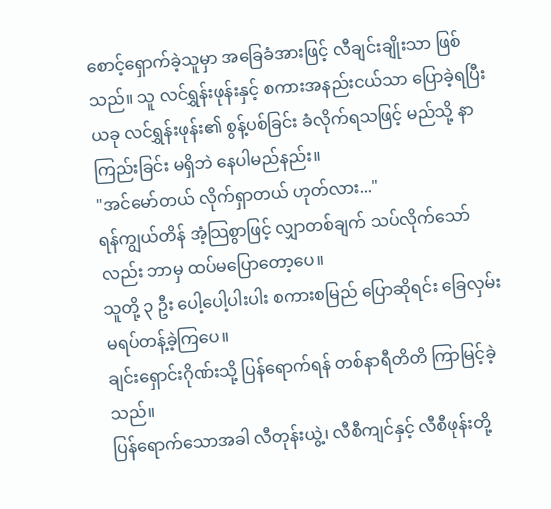စောင့်ရှောက်ခဲ့သူမှာ အခြေခံအားဖြင့် လီချင်းချိုးသာ ဖြစ်သည်။ သူ လင်ရွှန်းဖုန်းနှင့် စကားအနည်းငယ်သာ ပြောခဲ့ရပြီး ယခု လင်ရွှန်းဖုန်း၏ စွန့်ပစ်ခြင်း ခံလိုက်ရသဖြင့် မည်သို့ နာကြည်းခြင်း မရှိဘဲ နေပါမည်နည်း။
"အင်မော်တယ် လိုက်ရှာတယ် ဟုတ်လား..."
ရန်ကျွယ်တိန် အံ့သြစွာဖြင့် လျှာတစ်ချက် သပ်လိုက်သော်လည်း ဘာမှ ထပ်မပြောတော့ပေ။
သူတို့ ၃ ဦး ပေါ့ပေါ့ပါးပါး စကားစမြည် ပြောဆိုရင်း ခြေလှမ်း မရပ်တန့်ခဲ့ကြပေ။
ချင်းရှောင်းဂိုဏ်းသို့ ပြန်ရောက်ရန် တစ်နာရီတိတိ ကြာမြင့်ခဲ့သည်။
ပြန်ရောက်သောအခါ လီတုန်းယွဲ့၊ လီစီကျင်နှင့် လီစီဖုန်းတို့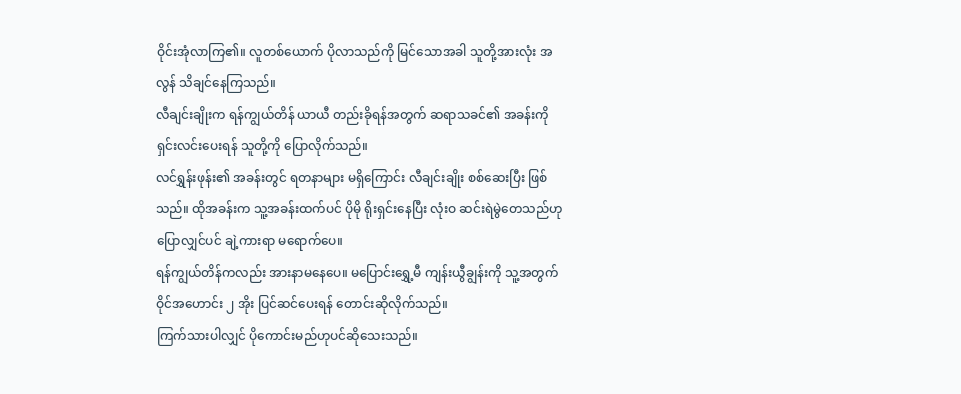ဝိုင်းအုံလာကြ၏။ လူတစ်ယောက် ပိုလာသည်ကို မြင်သောအခါ သူတို့အားလုံး အလွန် သိချင်နေကြသည်။
လီချင်းချိုးက ရန်ကျွယ်တိန် ယာယီ တည်းခိုရန်အတွက် ဆရာသခင်၏ အခန်းကို ရှင်းလင်းပေးရန် သူတို့ကို ပြောလိုက်သည်။
လင်ရွှန်းဖုန်း၏ အခန်းတွင် ရတနာများ မရှိကြောင်း လီချင်းချိုး စစ်ဆေးပြီး ဖြစ်သည်။ ထိုအခန်းက သူ့အခန်းထက်ပင် ပိုမို ရိုးရှင်းနေပြီး လုံးဝ ဆင်းရဲမွဲတေသည်ဟု ပြောလျှင်ပင် ချဲ့ကားရာ မရောက်ပေ။
ရန်ကျွယ်တိန်ကလည်း အားနာမနေပေ။ မပြောင်းရွှေ့မီ ကျန်းယွီချွန်းကို သူ့အတွက် ဝိုင်အဟောင်း ၂ အိုး ပြင်ဆင်ပေးရန် တောင်းဆိုလိုက်သည်။
ကြက်သားပါလျှင် ပိုကောင်းမည်ဟုပင်ဆိုသေးသည်။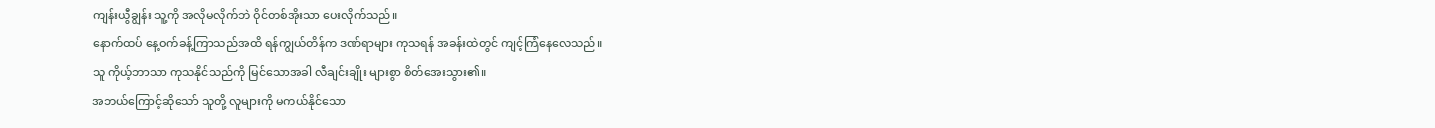ကျန်းယွီချွန်း သူ့ကို အလိုမလိုက်ဘဲ ဝိုင်တစ်အိုးသာ ပေးလိုက်သည်။
နောက်ထပ် နေ့ဝက်ခန့်ကြာသည်အထိ ရန်ကျွယ်တိန်က ဒဏ်ရာများ ကုသရန် အခန်းထဲတွင် ကျင့်ကြံနေလေသည်။
သူ ကိုယ့်ဘာသာ ကုသနိုင်သည်ကို မြင်သောအခါ လီချင်းချိုး များစွာ စိတ်အေးသွား၏။
အဘယ်ကြောင့်ဆိုသော် သူတို့ လူများကို မကယ်နိုင်သော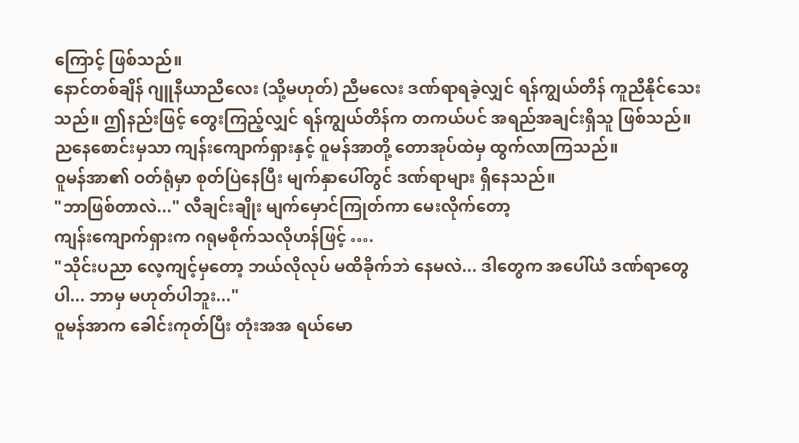ကြောင့် ဖြစ်သည်။
နောင်တစ်ချိန် ဂျူနီယာညီလေး (သို့မဟုတ်) ညီမလေး ဒဏ်ရာရခဲ့လျှင် ရန်ကျွယ်တိန် ကူညီနိုင်သေးသည်။ ဤနည်းဖြင့် တွေးကြည့်လျှင် ရန်ကျွယ်တိန်က တကယ်ပင် အရည်အချင်းရှိသူ ဖြစ်သည်။
ညနေစောင်းမှသာ ကျန်းကျောက်ရှားနှင့် ဝူမန်အာတို့ တောအုပ်ထဲမှ ထွက်လာကြသည်။
ဝူမန်အာ၏ ဝတ်ရုံမှာ စုတ်ပြဲနေပြီး မျက်နှာပေါ်တွင် ဒဏ်ရာများ ရှိနေသည်။
"ဘာဖြစ်တာလဲ..." လီချင်းချိုး မျက်မှောင်ကြုတ်ကာ မေးလိုက်တော့
ကျန်းကျောက်ရှားက ဂရုမစိုက်သလိုဟန်ဖြင့် ….
"သိုင်းပညာ လေ့ကျင့်မှတော့ ဘယ်လိုလုပ် မထိခိုက်ဘဲ နေမလဲ... ဒါတွေက အပေါ်ယံ ဒဏ်ရာတွေပါ... ဘာမှ မဟုတ်ပါဘူး..."
ဝူမန်အာက ခေါင်းကုတ်ပြီး တုံးအအ ရယ်မော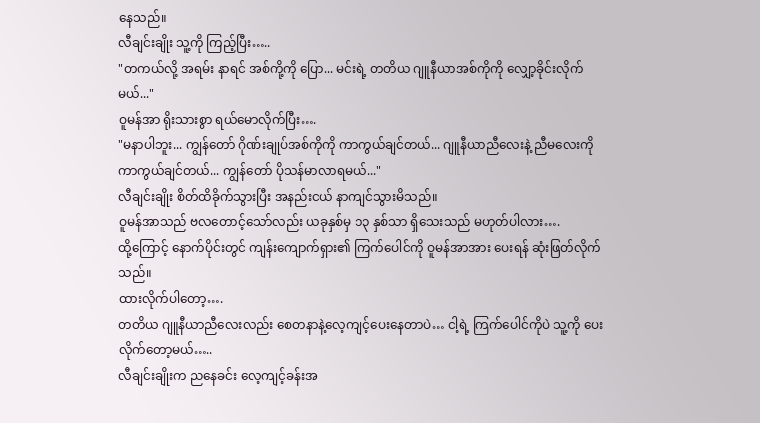နေသည်။
လီချင်းချိုး သူ့ကို ကြည့်ပြီး…..
"တကယ်လို့ အရမ်း နာရင် အစ်ကို့ကို ပြော... မင်းရဲ့ တတိယ ဂျူနီယာအစ်ကိုကို လျှော့ခိုင်းလိုက်မယ်..."
ဝူမန်အာ ရိုးသားစွာ ရယ်မောလိုက်ပြီး….
"မနာပါဘူး... ကျွန်တော် ဂိုဏ်းချုပ်အစ်ကိုကို ကာကွယ်ချင်တယ်... ဂျူနီယာညီလေးနဲ့ ညီမလေးကို ကာကွယ်ချင်တယ်... ကျွန်တော် ပိုသန်မာလာရမယ်..."
လီချင်းချိုး စိတ်ထိခိုက်သွားပြီး အနည်းငယ် နာကျင်သွားမိသည်။
ဝူမန်အာသည် ဗလတောင့်သော်လည်း ယခုနှစ်မှ ၁၃ နှစ်သာ ရှိသေးသည် မဟုတ်ပါလား….
ထို့ကြောင့် နောက်ပိုင်းတွင် ကျန်းကျောက်ရှား၏ ကြက်ပေါင်ကို ဝူမန်အာအား ပေးရန် ဆုံးဖြတ်လိုက်သည်။
ထားလိုက်ပါတော့….
တတိယ ဂျူနီယာညီလေးလည်း စေတနာနဲ့လေ့ကျင့်ပေးနေတာပဲ… ငါ့ရဲ့ ကြက်ပေါင်ကိုပဲ သူ့ကို ပေးလိုက်တော့မယ်…..
လီချင်းချိုးက ညနေခင်း လေ့ကျင့်ခန်းအ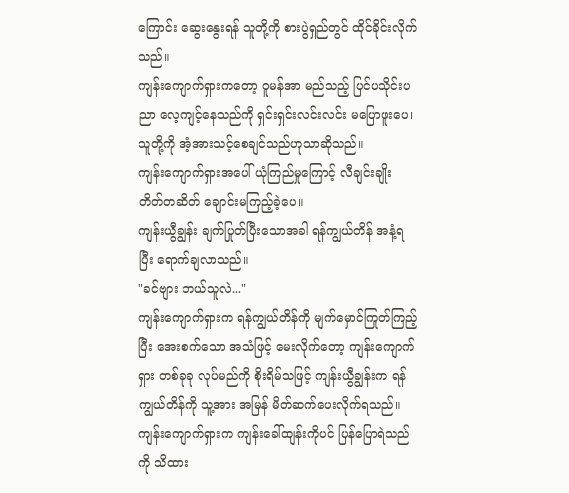ကြောင်း ဆွေးနွေးရန် သူတို့ကို စားပွဲရှည်တွင် ထိုင်ခိုင်းလိုက်သည်။
ကျန်းကျောက်ရှားကတော့ ဝူမန်အာ မည်သည့် ပြင်ပသိုင်းပညာ လေ့ကျင့်နေသည်ကို ရှင်းရှင်းလင်းလင်း မပြောဖူးပေ၊
သူတို့ကို အံ့အားသင့်စေချင်သည်ဟုသာဆိုသည်။
ကျန်းကျောက်ရှားအပေါ် ယုံကြည်မှုကြောင့် လီချင်းချိုး တိတ်တဆိတ် ချောင်းမကြည့်ခဲ့ပေ။
ကျန်းယွီချွန်း ချက်ပြုတ်ပြီးသောအခါ ရန်ကျွယ်တိန် အနံ့ရပြီး ရောက်ချလာသည်။
"ခင်ဗျား ဘယ်သူလဲ..."
ကျန်းကျောက်ရှားက ရန်ကျွယ်တိန်ကို မျက်မှောင်ကြုတ်ကြည့်ပြီး အေးစက်သော အသံဖြင့် မေးလိုက်တော့ ကျန်းကျောက်ရှား တစ်ခုခု လုပ်မည်ကို စိုးရိမ်သဖြင့် ကျန်းယွီချွန်းက ရန်ကျွယ်တိန်ကို သူ့အား အမြန် မိတ်ဆက်ပေးလိုက်ရသည်။
ကျန်းကျောက်ရှားက ကျန်းခေါ်ထျန်းကိုပင် ပြန်ပြောရဲသည်ကို သိထား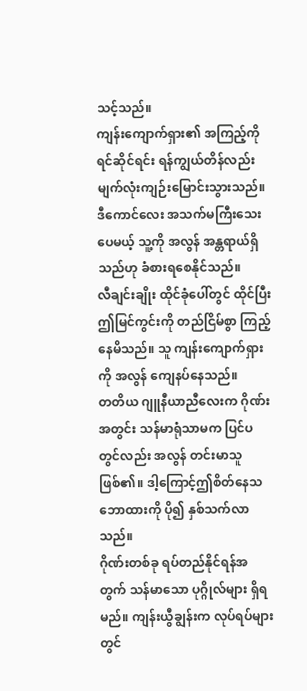သင့်သည်။
ကျန်းကျောက်ရှား၏ အကြည့်ကို ရင်ဆိုင်ရင်း ရန်ကျွယ်တိန်လည်း မျက်လုံးကျဉ်းမြောင်းသွားသည်။
ဒီကောင်လေး အသက်မကြီးသေးပေမယ့် သူ့ကို အလွန် အန္တရာယ်ရှိသည်ဟု ခံစားရစေနိုင်သည်။
လီချင်းချိုး ထိုင်ခုံပေါ်တွင် ထိုင်ပြီး ဤမြင်ကွင်းကို တည်ငြိမ်စွာ ကြည့်နေမိသည်။ သူ ကျန်းကျောက်ရှားကို အလွန် ကျေနပ်နေသည်။
တတိယ ဂျူနီယာညီလေးက ဂိုဏ်းအတွင်း သန်မာရုံသာမက ပြင်ပတွင်လည်း အလွန် တင်းမာသူ ဖြစ်၏။ ဒါ့ကြောင့်ဤစိတ်နေသဘောထားကို ပို၍ နှစ်သက်လာသည်။
ဂိုဏ်းတစ်ခု ရပ်တည်နိုင်ရန်အတွက် သန်မာသော ပုဂ္ဂိုလ်များ ရှိရမည်။ ကျန်းယွီချွန်းက လုပ်ရပ်များတွင်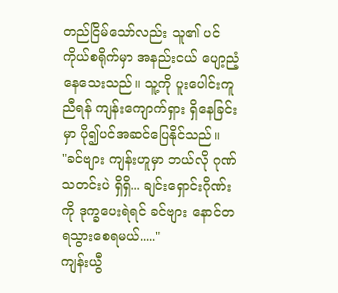တည်ငြိမ်သော်လည်း သူ၏ ပင်ကိုယ်စရိုက်မှာ အနည်းငယ် ပျော့ညံ့နေသေးသည်။ သူ့ကို ပူးပေါင်းကူညီရန် ကျန်းကျောက်ရှား ရှိနေခြင်းမှာ ပို၍ပင်အဆင်ပြေနိုင်သည်။
"ခင်ဗျား ကျန်းဟူမှာ ဘယ်လို ဂုဏ်သတင်းပဲ ရှိရှိ... ချင်းရှောင်းဂိုဏ်းကို ဒုက္ခပေးရဲရင် ခင်ဗျား နောင်တရသွားစေရမယ်....."
ကျန်းယွီ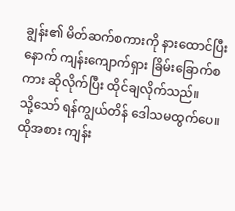ချွန်း၏ မိတ်ဆက်စကားကို နားထောင်ပြီးနောက် ကျန်းကျောက်ရှား ခြိမ်းခြောက်စကား ဆိုလိုက်ပြီး ထိုင်ချလိုက်သည်။
သို့သော် ရန်ကျွယ်တိန် ဒေါသမထွက်ပေ။ ထိုအစား ကျန်း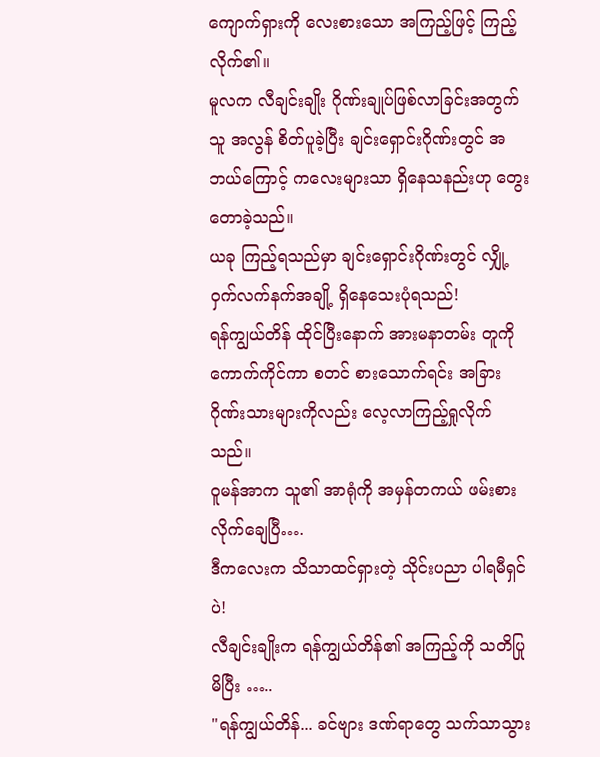ကျောက်ရှားကို လေးစားသော အကြည့်ဖြင့် ကြည့်လိုက်၏။
မူလက လီချင်းချိုး ဂိုဏ်းချုပ်ဖြစ်လာခြင်းအတွက် သူ အလွန် စိတ်ပူခဲ့ပြီး ချင်းရှောင်းဂိုဏ်းတွင် အဘယ်ကြောင့် ကလေးများသာ ရှိနေသနည်းဟု တွေးတောခဲ့သည်။
ယခု ကြည့်ရသည်မှာ ချင်းရှောင်းဂိုဏ်းတွင် လျှို့ဝှက်လက်နက်အချို့ ရှိနေသေးပုံရသည်!
ရန်ကျွယ်တိန် ထိုင်ပြီးနောက် အားမနာတမ်း တူကို ကောက်ကိုင်ကာ စတင် စားသောက်ရင်း အခြားဂိုဏ်းသားများကိုလည်း လေ့လာကြည့်ရှုလိုက်သည်။
ဝူမန်အာက သူ၏ အာရုံကို အမှန်တကယ် ဖမ်းစားလိုက်ချေပြီ….
ဒီကလေးက သိသာထင်ရှားတဲ့ သိုင်းပညာ ပါရမီရှင်ပဲ!
လီချင်းချိုးက ရန်ကျွယ်တိန်၏ အကြည့်ကို သတိပြုမိပြီး …..
"ရန်ကျွယ်တိန်... ခင်ဗျား ဒဏ်ရာတွေ သက်သာသွား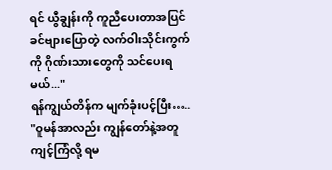ရင် ယွီချွန်းကို ကူညီပေးတာအပြင် ခင်ဗျားပြောတဲ့ လက်ဝါးသိုင်းကွက်ကို ဂိုဏ်းသားတွေကို သင်ပေးရမယ်..."
ရန်ကျွယ်တိန်က မျက်ခုံးပင့်ပြီး…..
"ဝူမန်အာလည်း ကျွန်တော်နဲ့အတူ ကျင့်ကြံလို့ ရမ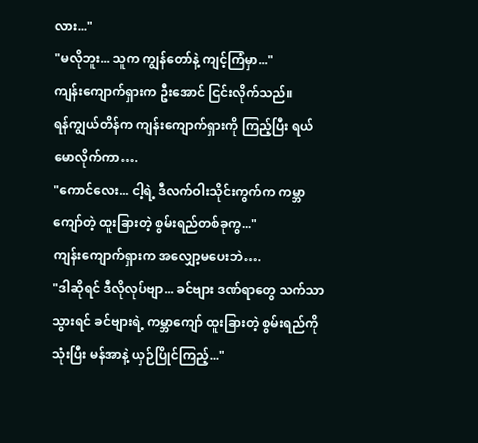လား..."
"မလိုဘူး... သူက ကျွန်တော်နဲ့ ကျင့်ကြံမှာ..."
ကျန်းကျောက်ရှားက ဦးအောင် ငြင်းလိုက်သည်။
ရန်ကျွယ်တိန်က ကျန်းကျောက်ရှားကို ကြည့်ပြီး ရယ်မောလိုက်ကာ….
"ကောင်လေး... ငါ့ရဲ့ ဒီလက်ဝါးသိုင်းကွက်က ကမ္ဘာကျော်တဲ့ ထူးခြားတဲ့ စွမ်းရည်တစ်ခုကွ..."
ကျန်းကျောက်ရှားက အလျှော့မပေးဘဲ….
"ဒါဆိုရင် ဒီလိုလုပ်ဗျာ... ခင်ဗျား ဒဏ်ရာတွေ သက်သာသွားရင် ခင်ဗျားရဲ့ ကမ္ဘာကျော် ထူးခြားတဲ့ စွမ်းရည်ကို သုံးပြီး မန်အာနဲ့ ယှဉ်ပြိုင်ကြည့်..."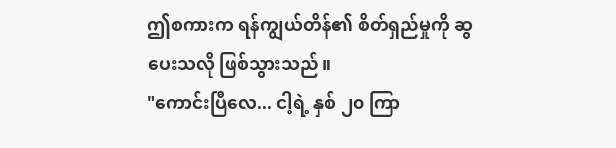ဤစကားက ရန်ကျွယ်တိန်၏ စိတ်ရှည်မှုကို ဆွပေးသလို ဖြစ်သွားသည်။
"ကောင်းပြီလေ... ငါ့ရဲ့ နှစ် ၂၀ ကြာ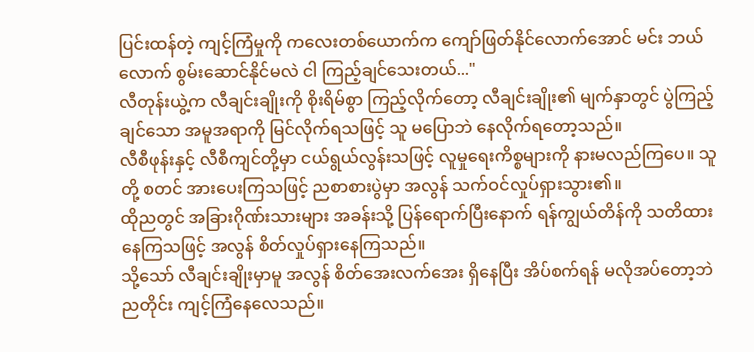ပြင်းထန်တဲ့ ကျင့်ကြံမှုကို ကလေးတစ်ယောက်က ကျော်ဖြတ်နိုင်လောက်အောင် မင်း ဘယ်လောက် စွမ်းဆောင်နိုင်မလဲ ငါ ကြည့်ချင်သေးတယ်..."
လီတုန်းယွဲ့က လီချင်းချိုးကို စိုးရိမ်စွာ ကြည့်လိုက်တော့ လီချင်းချိုး၏ မျက်နှာတွင် ပွဲကြည့်ချင်သော အမူအရာကို မြင်လိုက်ရသဖြင့် သူ မပြောဘဲ နေလိုက်ရတော့သည်။
လီစီဖုန်းနှင့် လီစီကျင်တို့မှာ ငယ်ရွယ်လွန်းသဖြင့် လူမှုရေးကိစ္စများကို နားမလည်ကြပေ။ သူတို့ စတင် အားပေးကြသဖြင့် ညစာစားပွဲမှာ အလွန် သက်ဝင်လှုပ်ရှားသွား၏။
ထိုညတွင် အခြားဂိုဏ်းသားများ အခန်းသို့ ပြန်ရောက်ပြီးနောက် ရန်ကျွယ်တိန်ကို သတိထားနေကြသဖြင့် အလွန် စိတ်လှုပ်ရှားနေကြသည်။
သို့သော် လီချင်းချိုးမှာမူ အလွန် စိတ်အေးလက်အေး ရှိနေပြီး အိပ်စက်ရန် မလိုအပ်တော့ဘဲ ညတိုင်း ကျင့်ကြံနေလေသည်။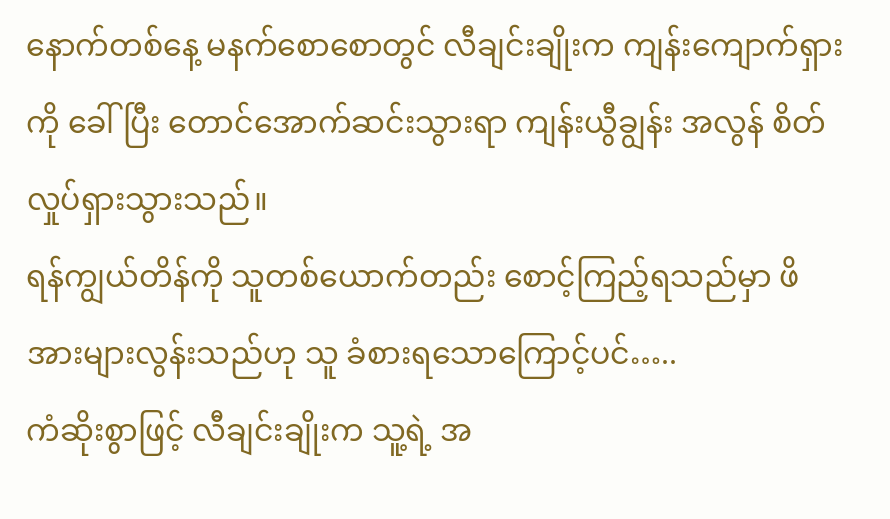နောက်တစ်နေ့ မနက်စောစောတွင် လီချင်းချိုးက ကျန်းကျောက်ရှားကို ခေါ်ပြီး တောင်အောက်ဆင်းသွားရာ ကျန်းယွီချွန်း အလွန် စိတ်လှုပ်ရှားသွားသည်။
ရန်ကျွယ်တိန်ကို သူတစ်ယောက်တည်း စောင့်ကြည့်ရသည်မှာ ဖိအားများလွန်းသည်ဟု သူ ခံစားရသောကြောင့်ပင်…..
ကံဆိုးစွာဖြင့် လီချင်းချိုးက သူ့ရဲ့ အ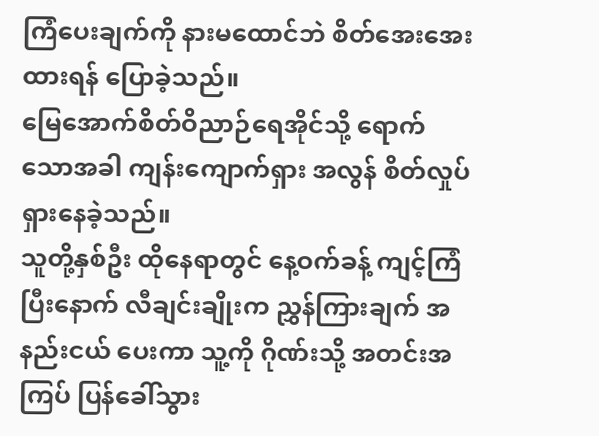ကြံပေးချက်ကို နားမထောင်ဘဲ စိတ်အေးအေးထားရန် ပြောခဲ့သည်။
မြေအောက်စိတ်ဝိညာဉ်ရေအိုင်သို့ ရောက်သောအခါ ကျန်းကျောက်ရှား အလွန် စိတ်လှုပ်ရှားနေခဲ့သည်။
သူတို့နှစ်ဦး ထိုနေရာတွင် နေ့ဝက်ခန့် ကျင့်ကြံပြီးနောက် လီချင်းချိုးက ညွှန်ကြားချက် အနည်းငယ် ပေးကာ သူ့ကို ဂိုဏ်းသို့ အတင်းအကြပ် ပြန်ခေါ်သွား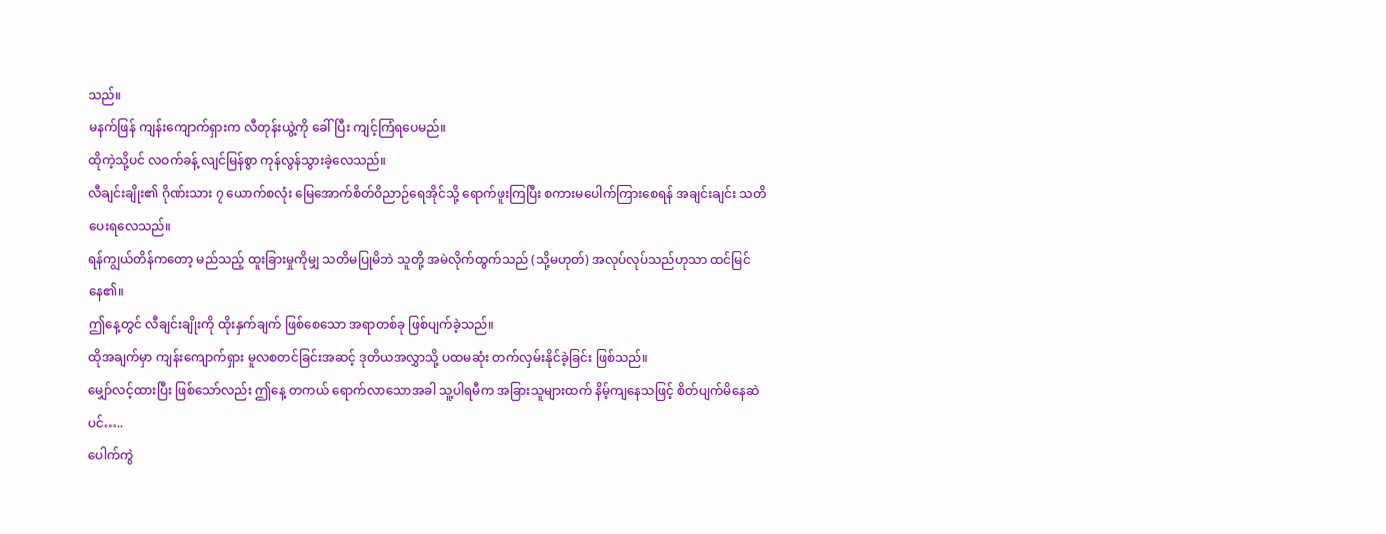သည်။
မနက်ဖြန် ကျန်းကျောက်ရှားက လီတုန်းယွဲ့ကို ခေါ်ပြီး ကျင့်ကြံရပေမည်။
ထိုကဲ့သို့ပင် လဝက်ခန့် လျင်မြန်စွာ ကုန်လွန်သွားခဲ့လေသည်။
လီချင်းချိုး၏ ဂိုဏ်းသား ၇ ယောက်စလုံး မြေအောက်စိတ်ဝိညာဉ်ရေအိုင်သို့ ရောက်ဖူးကြပြီး စကားမပေါက်ကြားစေရန် အချင်းချင်း သတိပေးရလေသည်။
ရန်ကျွယ်တိန်ကတော့ မည်သည့် ထူးခြားမှုကိုမျှ သတိမပြုမိဘဲ သူတို့ အမဲလိုက်ထွက်သည် (သို့မဟုတ်) အလုပ်လုပ်သည်ဟုသာ ထင်မြင်နေ၏။
ဤနေ့တွင် လီချင်းချိုးကို ထိုးနှက်ချက် ဖြစ်စေသော အရာတစ်ခု ဖြစ်ပျက်ခဲ့သည်။
ထိုအချက်မှာ ကျန်းကျောက်ရှား မူလစတင်ခြင်းအဆင့် ဒုတိယအလွှာသို့ ပထမဆုံး တက်လှမ်းနိုင်ခဲ့ခြင်း ဖြစ်သည်။
မျှော်လင့်ထားပြီး ဖြစ်သော်လည်း ဤနေ့ တကယ် ရောက်လာသောအခါ သူ့ပါရမီက အခြားသူများထက် နိမ့်ကျနေသဖြင့် စိတ်ပျက်မိနေဆဲပင်…..
ပေါက်ကွဲ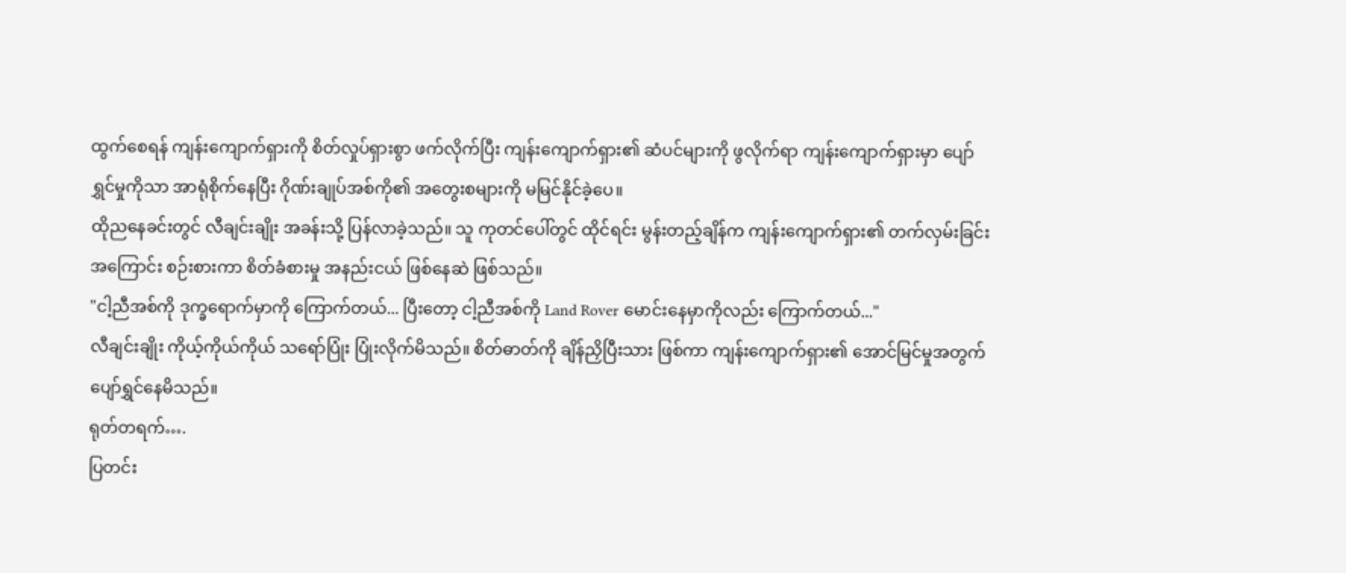ထွက်စေရန် ကျန်းကျောက်ရှားကို စိတ်လှုပ်ရှားစွာ ဖက်လိုက်ပြီး ကျန်းကျောက်ရှား၏ ဆံပင်များကို ဖွလိုက်ရာ ကျန်းကျောက်ရှားမှာ ပျော်ရွှင်မှုကိုသာ အာရုံစိုက်နေပြီး ဂိုဏ်းချုပ်အစ်ကို၏ အတွေးစများကို မမြင်နိုင်ခဲ့ပေ။
ထိုညနေခင်းတွင် လီချင်းချိုး အခန်းသို့ ပြန်လာခဲ့သည်။ သူ ကုတင်ပေါ်တွင် ထိုင်ရင်း မွန်းတည့်ချိန်က ကျန်းကျောက်ရှား၏ တက်လှမ်းခြင်းအကြောင်း စဉ်းစားကာ စိတ်ခံစားမှု အနည်းငယ် ဖြစ်နေဆဲ ဖြစ်သည်။
"ငါ့ညီအစ်ကို ဒုက္ခရောက်မှာကို ကြောက်တယ်... ပြီးတော့ ငါ့ညီအစ်ကို Land Rover မောင်းနေမှာကိုလည်း ကြောက်တယ်..."
လီချင်းချိုး ကိုယ့်ကိုယ်ကိုယ် သရော်ပြုံး ပြုံးလိုက်မိသည်။ စိတ်ဓာတ်ကို ချိန်ညှိပြီးသား ဖြစ်ကာ ကျန်းကျောက်ရှား၏ အောင်မြင်မှုအတွက် ပျော်ရွှင်နေမိသည်။
ရုတ်တရက်….
ပြတင်း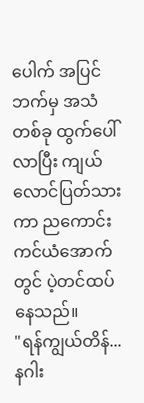ပေါက် အပြင်ဘက်မှ အသံတစ်ခု ထွက်ပေါ်လာပြီး ကျယ်လောင်ပြတ်သားကာ ညကောင်းကင်ယံအောက်တွင် ပဲ့တင်ထပ်နေသည်။
"ရန်ကျွယ်တိန်... နဂါး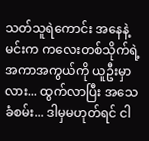သတ်သူရဲကောင်း အနေနဲ့ မင်းက ကလေးတစ်သိုက်ရဲ့ အကာအကွယ်ကို ယူဦးမှာလား... ထွက်လာပြီး အသေခံစမ်း... ဒါမှမဟုတ်ရင် ငါ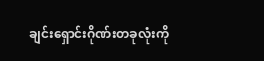ချင်းရှောင်းဂိုဏ်းတခုလုံးကို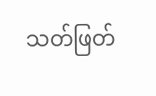သတ်ဖြတ်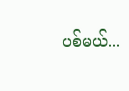ပစ်မယ်...